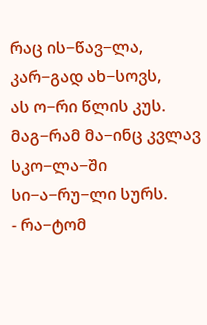რაც ის−წავ−ლა, კარ−გად ახ−სოვს,
ას ო−რი წლის კუს.
მაგ−რამ მა−ინც კვლავ სკო−ლა−ში
სი−ა−რუ−ლი სურს.
- რა−ტომ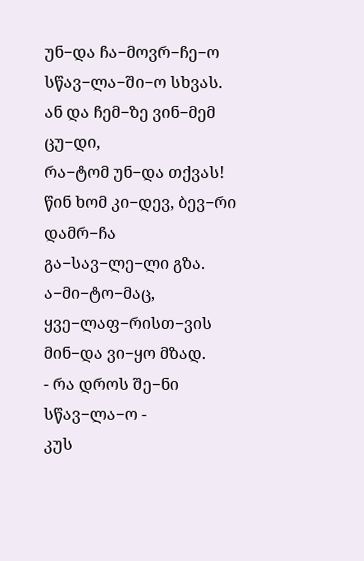უნ−და ჩა−მოვრ−ჩე−ო
სწავ−ლა−ში−ო სხვას.
ან და ჩემ−ზე ვინ−მემ ცუ−დი,
რა−ტომ უნ−და თქვას!
წინ ხომ კი−დევ, ბევ−რი დამრ−ჩა
გა−სავ−ლე−ლი გზა.
ა−მი−ტო−მაც, ყვე−ლაფ−რისთ−ვის
მინ−და ვი−ყო მზად.
- რა დროს შე−ნი სწავ−ლა−ო -
კუს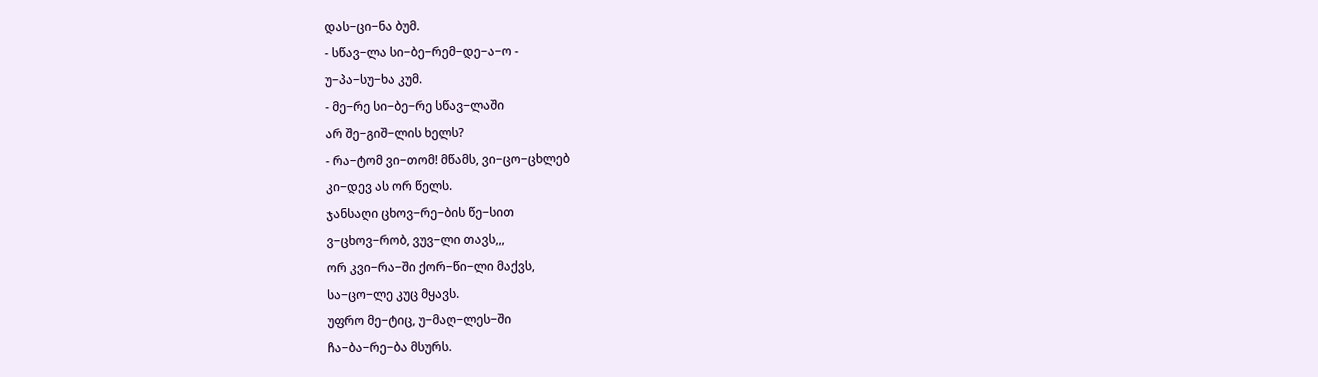დას−ცი−ნა ბუმ.
- სწავ−ლა სი−ბე−რემ−დე−ა−ო -
უ−პა−სუ−ხა კუმ.
- მე−რე სი−ბე−რე სწავ−ლაში
არ შე−გიშ−ლის ხელს?
- რა−ტომ ვი−თომ! მწამს, ვი−ცო−ცხლებ
კი−დევ ას ორ წელს.
ჯანსაღი ცხოვ−რე−ბის წე−სით
ვ−ცხოვ−რობ, ვუვ−ლი თავს,,,
ორ კვი−რა−ში ქორ−წი−ლი მაქვს,
სა−ცო−ლე კუც მყავს.
უფრო მე−ტიც, უ−მაღ−ლეს−ში
ჩა−ბა−რე−ბა მსურს.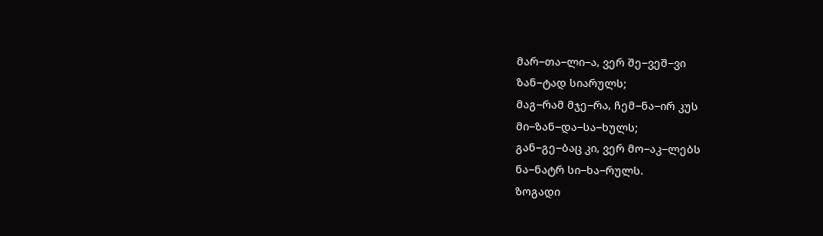მარ−თა−ლი−ა, ვერ შე−ვეშ−ვი
ზან−ტად სიარულს;
მაგ−რამ მჯე−რა, ჩემ−ნა−ირ კუს
მი−ზან−და−სა−ხულს;
გან−გე−ბაც კი, ვერ მო−აკ−ლებს
ნა−ნატრ სი−ხა−რულს.
ზოგადი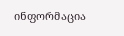ინფორმაცია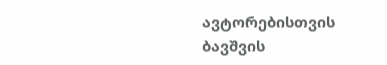ავტორებისთვის
ბავშვის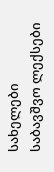სახელები
საბავშვო ლექსები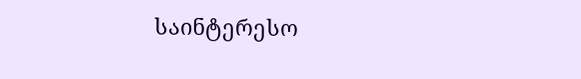საინტერესო